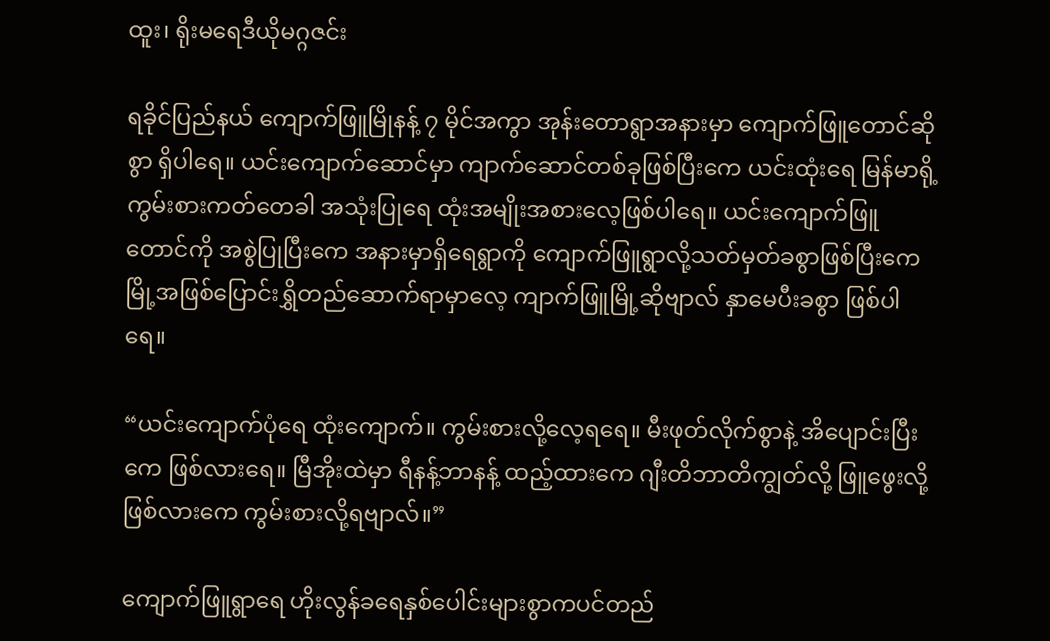ထူး၊ ရိုးမရေဒီယိုမဂ္ဂဇင်း

ရခိုင်ပြည်နယ် ကျောက်ဖြူမြိုနန့် ၇ မိုင်အကွာ အုန်းတောရွာအနားမှာ ကျောက်ဖြူတောင်ဆိုစွာ ရှိပါရေ။ ယင်းကျောက်ဆောင်မှာ ကျာက်ဆောင်တစ်ခုဖြစ်ပြီးကေ ယင်းထုံးရေ မြန်မာရို့ကွမ်းစားကတ်တေခါ အသုံးပြုရေ ထုံးအမျိုးအစားလေ့ဖြစ်ပါရေ။ ယင်းကျောက်ဖြူ တောင်ကို အစွဲပြုပြီးကေ အနားမှာရှိရေရွာကို ကျောက်ဖြူရွာလို့သတ်မှတ်ခစွာဖြစ်ပြီးကေ မြို့အဖြစ်ပြောင်းရွှိတည်ဆောက်ရာမှာလေ့ ကျာက်ဖြူမြို့ဆိုဗျာလ် နှာမေပီးခစွာ ဖြစ်ပါရေ။

“ယင်းကျောက်ပုံရေ ထုံးကျောက်။ ကွမ်းစားလို့လေ့ရရေ။ မီးဖုတ်လိုက်စွာနဲ့ အိပျောင်းပြီးကေ ဖြစ်လားရေ။ မြီအိုးထဲမှာ ရီနန့်ဘာနန့် ထည့်ထားကေ ဂျီးတိဘာတိကျွတ်လို့ ဖြူဖွေးလို့ဖြစ်လားကေ ကွမ်းစားလို့ရဗျာလ်။”

ကျောက်ဖြူရွာရေ ဟိုးလွန်ခရေနှစ်ပေါင်းများစွာကပင်တည်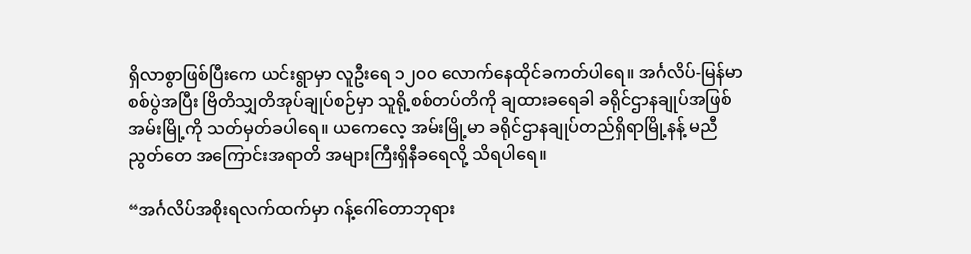ရှိလာစွာဖြစ်ပြီးကေ ယင်းရွာမှာ လူဦးရေ ၁၂၀၀ လောက်နေထိုင်ခကတ်ပါရေ။ အင်္ဂလိပ်-မြန်မာစစ်ပွဲအပြီး ဗြိတိသျှတိအုပ်ချုပ်စဉ်မှာ သူရို့စစ်တပ်တိကို ချထားခရေခါ ခရိုင်ဌာနချုပ်အဖြစ် အမ်းမြို့ကို သတ်မှတ်ခပါရေ။ ယကေလေ့ အမ်းမြို့မာ ခရိုင်ဌာနချုပ်တည်ရှိရာမြို့နန့် မညီညွတ်တေ အကြောင်းအရာတိ အများကြီးရှိနီခရေလို့ သိရပါရေ။

“အင်္ဂလိပ်အစိုးရလက်ထက်မှာ ဂန့်ဂေါ်တောဘုရား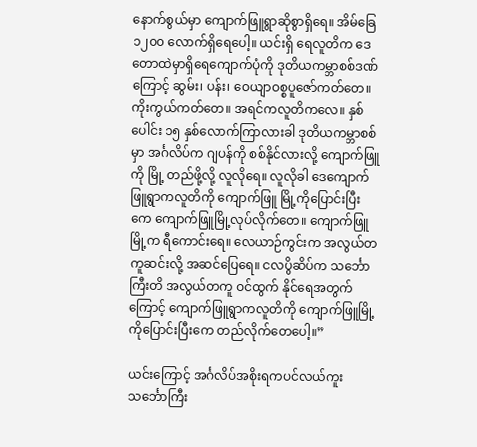နောက်စွယ်မှာ ကျောက်ဖြူရွာဆိုစွာရှိရေ။ အိမ်ခြေ ၁၂၀၀ လောက်ရှိရေပေါ့။ ယင်းရှိ ရေလူတိက ဒေတောထဲမှာရှိရေကျောက်ပုံကို ဒုတိယကမ္ဘာစစ်ဒဏ်ကြောင့် ဆွမ်း၊ ပန်း၊ ဝေယျာဝစ္စပူဇော်ကတ်တေ။ကိုးကွယ်ကတ်တေ။ အရင်ကလူတိကလေ။ နှစ်ပေါင်း ၁၅ နှစ်လောက်ကြာလားခါ ဒုတိယကမ္ဘာစစ်မှာ အင်္ဂလိပ်က ဂျပန်ကို စစ်နိုင်လားလို့ ကျောက်ဖြူကို မြို့ တည်ဖို့လို့ လူလိုရေ။ လူလိုခါ ဒေကျောက်ဖြူရွာကလူတိကို ကျောက်ဖြူ မြို့ကိုပြောင်းပြီးကေ ကျောက်ဖြူမြို့လုပ်လိုက်တေ။ ကျောက်ဖြူ မြို့က ရီကောင်းရေ။ လေယာဉ်ကွင်းက အလွယ်တကူဆင်းလို့ အဆင်ပြေရေ။ ငလပွိဆိပ်က သင်္ဘောကြီးတိ အလွယ်တကူ ဝင်ထွက် နိုင်ရေအတွက်ကြောင့် ကျောက်ဖြူရွာကလူတိကို ကျောက်ဖြူမြို့ကိုပြောင်းပြီးကေ တည်လိုက်တေပေါ့။”

ယင်းကြောင့် အင်္ဂလိပ်အစိုးရကပင်လယ်ကူးသင်္ဘောကြီး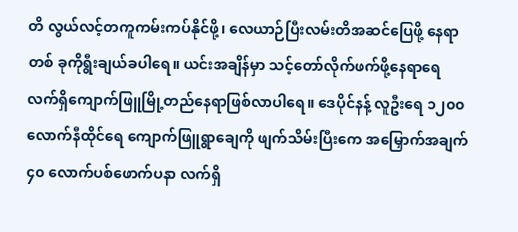တိ လွယ်လင့်တကူကမ်းကပ်နိုင်ဖို့၊ လေယာဉ်ပြီးလမ်းတိအဆင်ပြေဖို့ နေရာတစ် ခုကိုရွီးချယ်ခပါရေ။ ယင်းအချိန်မှာ သင့်တော်လိုက်ဖက်ဖို့နေရာရေ လက်ရှိကျောက်ဖြူမြို့တည်နေရာဖြစ်လာပါရေ။ ဒေပိုင်နန့် လူဦးရေ ၁၂၀၀ လောက်နီထိုင်ရေ ကျောက်ဖြူရွာချေကို ဖျက်သိမ်းပြီးကေ အမြှောက်အချက် ၄၀ လောက်ပစ်ဖောက်ပနာ လက်ရှိ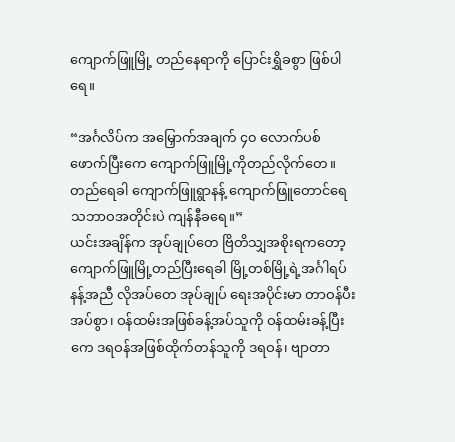ကျောက်ဖြူမြို့ တည်နေရာကို ပြောင်းရွှိခစွာ ဖြစ်ပါရေ။

“အင်္ဂလိပ်က အမြှောက်အချက် ၄၀ လောက်ပစ်ဖောက်ပြီးကေ ကျောက်ဖြူမြို့ကိုတည်လိုက်တေ။ တည်ရေခါ ကျောက်ဖြူရွာနန့် ကျောက်ဖြူတောင်ရေ သဘာဝအတိုင်းပဲ ကျန်နီခရေ။”
ယင်းအချိန်က အုပ်ချုပ်တေ ဗြိတိသျှအစိုးရကတော့ ကျောက်ဖြူမြို့တည်ပြီးရေခါ မြို့တစ်မြို့ရဲ့အင်္ဂါရပ်နန့်အညီ လိုအပ်တေ အုပ်ချုပ် ရေးအပိုင်းမာ တာဝန်ပီးအပ်စွာ၊ ဝန်ထမ်းအဖြစ်ခန့်အပ်သူကို ဝန်ထမ်းခန့်ပြီးကေ ဒရဝန်အဖြစ်ထိုက်တန်သူကို ဒရဝန်၊ ဗျာတာ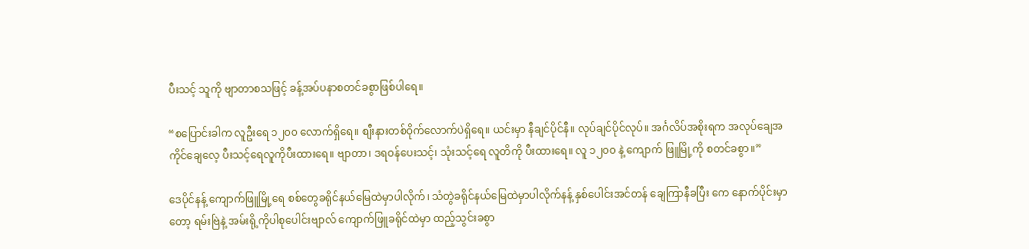ပီးသင့် သူကို ဗျာတာစသဖြင့် ခန့်အပ်ပနာစတင်ခစွာဖြစ်ပါရေ။

“စပြောင်းခါက လူဦးရေ ၁၂၀၀ လောက်ရှိရေ။ စျီးနားတစ်ဝိုက်လောက်ပဲရှိရေ။ ယင်းမှာ နီချင်ပိုင်နီ။ လုပ်ချင်ပိုင်လုပ်။ အင်္ဂလိပ်အစိုးရက အလုပ်ချေအကိုင်ချေလေ့ ပီးသင့်ရေလူကိုပီးထားရေ။ ဗျာတာ၊ ဒရဝန်ပေးသင့်၊ သုံးသင့်ရေ လူတိကို ပီးထားရေ။ လူ ၁၂၀၀ နဲ့ ကျောက် ဖြူမြို့ကို စတင်ခစွာ။”

ဒေပိုင်နန့် ကျောက်ဖြူမြို့ရေ စစ်တွေခရိုင်နယ်မြေထဲမှာပါလိုက်၊ သံတွဲခရိုင်နယ်မြေထဲမှာပါလိုက်နန့် နှစ်ပေါင်းအင်တန် ချေကြာနီခပြီး ကေ နောက်ပိုင်းမှာတော့ ရမ်းဗြဲနဲ့ အမ်းရို့ကိုပါစုပေါင်းဗျာလ် ကျောက်ဖြူခရိုင်ထဲမှာ ထည့်သွင်းခစွာ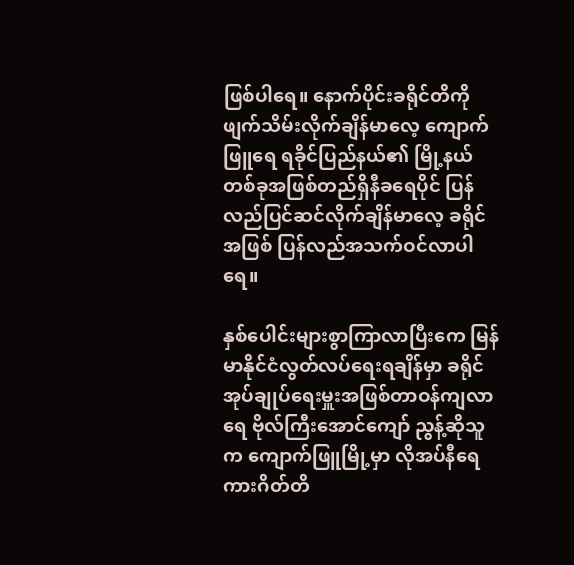ဖြစ်ပါရေ။ နောက်ပိုင်းခရိုင်တိကို ဖျက်သိမ်းလိုက်ချိန်မာလေ့ ကျောက်ဖြူရေ ရခိုင်ပြည်နယ်၏ မြို့နယ်တစ်ခုအဖြစ်တည်ရှိနီခရေပိုင် ပြန်လည်ပြင်ဆင်လိုက်ချိန်မာလေ့ ခရိုင်အဖြစ် ပြန်လည်အသက်ဝင်လာပါရေ။

နှစ်ပေါင်းများစွာကြာလာပြီးကေ မြန်မာနိုင်ငံလွတ်လပ်ရေးရချိန်မှာ ခရိုင်အုပ်ချုပ်ရေးမှူးအဖြစ်တာဝန်ကျလာရေ ဗိုလ်ကြီးအောင်ကျော် ညွန့်ဆိုသူက ကျောက်ဖြူမြို့မှာ လိုအပ်နီရေ ကားဂိတ်တိ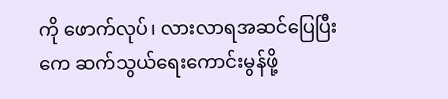ကို ဖောက်လုပ်၊ လားလာရအဆင်ပြေပြီးကေ ဆက်သွယ်ရေးကောင်းမွန်ဖို့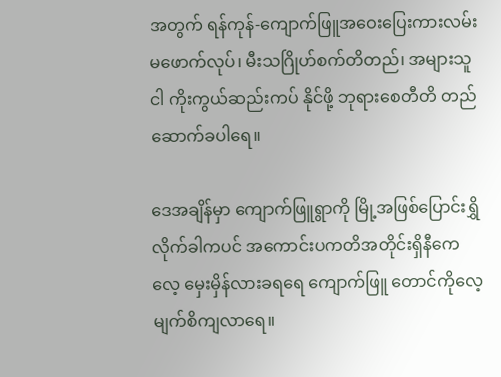အတွက် ရန်ကုန်-ကျောက်ဖြူအဝေးပြေးကားလမ်းမဖောက်လုပ်၊ မီးသဂြိုဟ်စက်တိတည်၊ အများသူငါ ကိုးကွယ်ဆည်းကပ် နိုင်ဖို့ ဘုရားစေတီတိ တည်ဆောက်ခပါရေ။

ဒေအချိန်မှာ ကျောက်ဖြူရွာကို မြို့အဖြစ်ပြောင်းရွှိလိုက်ခါကပင် အကောင်းပကတိအတိုင်းရှိနီကေလေ့ မှေးမှိန်လားခရရေ ကျောက်ဖြူ တောင်ကိုလေ့ မျက်စိကျလာရေ။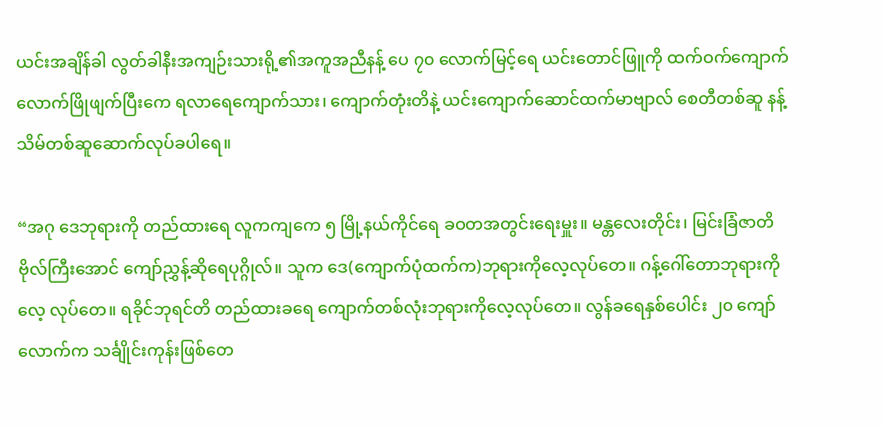ယင်းအချိန်ခါ လွတ်ခါနီးအကျဉ်းသားရို့၏အကူအညီနန့် ပေ ၇၀ လောက်မြင့်ရေ ယင်းတောင်ဖြူကို ထက်ဝက်ကျောက်လောက်ဖြိုဖျက်ပြီးကေ ရလာရေကျောက်သား၊ ကျောက်တုံးတိနဲ့ ယင်းကျောက်ဆောင်ထက်မာဗျာလ် စေတီတစ်ဆူ နန့် သိမ်တစ်ဆူဆောက်လုပ်ခပါရေ။

“အဂု ဒေဘုရားကို တည်ထားရေ လူကကျကေ ၅ မြို့နယ်ကိုင်ရေ ခဝတအတွင်းရေးမှူး။ မန္တလေးတိုင်း၊ မြင်းခြံဇာတိ ဗိုလ်ကြီးအောင် ကျော်ညွှန့်ဆိုရေပုဂ္ဂိုလ်။ သူက ဒေ(ကျောက်ပုံထက်က)ဘုရားကိုလေ့လုပ်တေ။ ဂန့်ဂေါ်တောဘုရားကိုလေ့ လုပ်တေ။ ရခိုင်ဘုရင်တိ တည်ထားခရေ ကျောက်တစ်လုံးဘုရားကိုလေ့လုပ်တေ။ လွန်ခရေနှစ်ပေါင်း ၂၀ ကျော်လောက်က သင်္ချိုင်းကုန်းဖြစ်တေ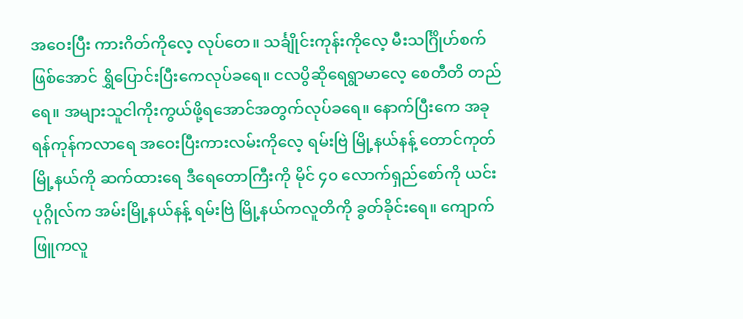အဝေးပြီး ကားဂိတ်ကိုလေ့ လုပ်တေ။ သင်္ချိုင်းကုန်းကိုလေ့ မီးသင်္ဂြိုဟ်စက်ဖြစ်အောင် ရွှိပြောင်းပြီးကေလုပ်ခရေ။ ငလပွိဆိုရေရွာမာလေ့ စေတီတိ တည်ရေ။ အများသူငါကိုးကွယ်ဖို့ရအောင်အတွက်လုပ်ခရေ။ နောက်ပြီးကေ အခု ရန်ကုန်ကလာရေ အဝေးပြီးကားလမ်းကိုလေ့ ရမ်းဗြဲ မြို့နယ်နန့် တောင်ကုတ်မြို့နယ်ကို ဆက်ထားရေ ဒီရေတောကြီးကို မိုင် ၄၀ လောက်ရှည်စော်ကို ယင်းပုဂ္ဂိုလ်က အမ်းမြို့နယ်နန့် ရမ်းဗြဲ မြို့နယ်ကလူတိကို ခွတ်ခိုင်းရေ။ ကျောက်ဖြူကလူ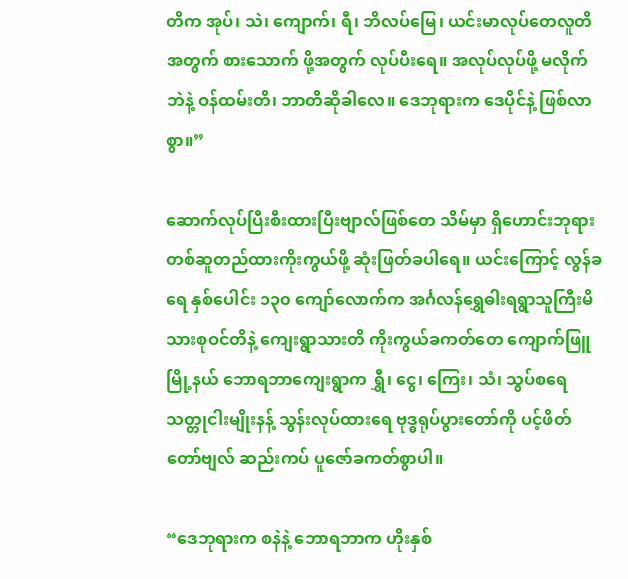တိက အုပ်၊ သဲ၊ ကျောက်၊ ရီ၊ ဘိလပ်မြေ၊ ယင်းမာလုပ်တေလူတိအတွက် စားသောက် ဖို့အတွက် လုပ်ပီးရေ။ အလုပ်လုပ်ဖို့ မလိုက်ဘဲနဲ့ ဝန်ထမ်းတိ၊ ဘာတိဆိုခါလေ။ ဒေဘုရားက ဒေပိုင်နဲ့ ဖြစ်လာစွာ။”

ဆောက်လုပ်ပြီးစီးထားပြီးဗျာလ်ဖြစ်တေ သိမ်မှာ ရှိဟောင်းဘုရားတစ်ဆူတည်ထားကိုးကွယ်ဖို့ ဆုံးဖြတ်ခပါရေ။ ယင်းကြောင့် လွန်ခရေ နှစ်ပေါင်း ၁၃၀ ကျော်လောက်က အင်္ဂလန်ရွှေဓါးရရွာသူကြီးမိသားစုဝင်တိနဲ့ ကျေးရွာသားတိ ကိုးကွယ်ခကတ်တေ ကျောက်ဖြူမြို့နယ် ဘောရဘာကျေးရွာက ရွှီ၊ ငွေ၊ ကြေး၊ သံ၊ သွပ်စရေ သတ္တုငါးမျိုးနန့် သွန်းလုပ်ထားရေ ဗုဒ္ဓရုပ်ပွားတော်ကို ပင့်ဖိတ်တော်ဗျလ် ဆည်းကပ် ပူဇော်ခကတ်စွာပါ။

“ဒေဘုရားက စနဲနဲ့ ဘောရဘာက ဟိုးနှစ်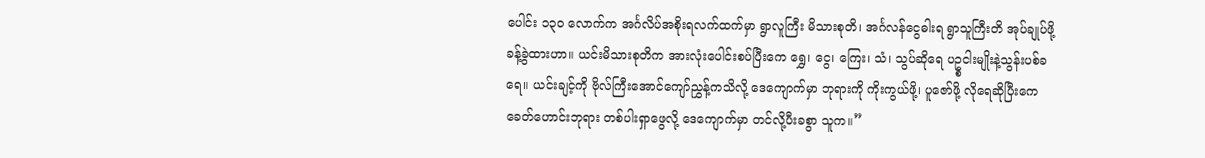ပေါင်း ၁၃၀ လောက်က အင်္ဂလိပ်အစိုးရလက်ထက်မှာ ရွာလူကြီး မိသားစုတိ၊ အင်္ဂလန်ငွေဓါးရ ရွာသူကြီးတိ အုပ်ချုပ်ဖို့ခန့်ခွဲထားဟာ။ ယင်းမိသားစုတိက အားလုံးပေါင်းစပ်ပြီးကေ ရွှေ၊ ငွေ၊ ကြေး၊ သံ၊ သွပ်ဆိုရေ ပဥ္စငါးမျိုးနဲ့သွန်းပစ်ခ ရေ။ ယင်းချင့်ကို ဗိုလ်ကြီးအောင်ကျော်ညွှန့်ကသိလို့ ဒေကျောက်မှာ ဘုရားကို ကိုးကွယ်ဖို့၊ ပူဇော်ဖို့ လိုရေဆိုပြီးကေ ခေတ်ဟောင်းဘုရား တစ်ပါးရှာဖွေလို့ ဒေကျောက်မှာ တင်လို့ပီးခစွာ သူက။”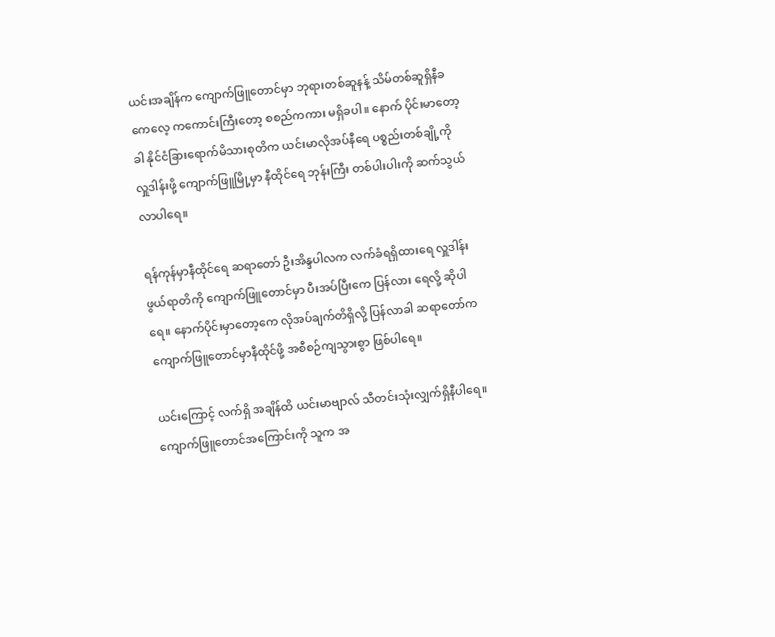ယင်းအချိန်က ကျောက်ဖြူတောင်မှာ ဘုရားတစ်ဆူနန့် သိမ်တစ်ဆူရှိနီခကေလေ့ ကကောင်းကြီးတော့ စစည်ကကား မရှိခပါ။ နောက် ပိုင်းမာတော့ခါ နိုင်ငံခြားရောက်မိသားစုတိက ယင်းမာလိုအပ်နီရေ ပစ္စည်းတစ်ချို့ကို လှူဒါန်းဖို့ ကျောက်ဖြူမြို့မှာ နီထိုင်ရေ ဘုန်းကြီး တစ်ပါးပါးကို ဆက်သွယ်လာပါရေ။

ရန်ကုန်မှာနီထိုင်ရေ ဆရာတော် ဦးအိန္ဒပါလက လက်ခံရရှိထားရေ လှူဒါန်းဖွယ်ရာတိကို ကျောက်ဖြူတောင်မှာ ပီးအပ်ပြီးကေ ပြန်လား ရေလို့ ဆိုပါရေ။ နောက်ပိုင်းမှာတော့ကေ လိုအပ်ချက်တိရှိလို့ ပြန်လာခါ ဆရာတော်က ကျောက်ဖြူတောင်မှာနီထိုင်ဖို့ အစီစဉ်ကျသွားစွာ ဖြစ်ပါရေ။

ယင်းကြောင့် လက်ရှိ အချိန်ထိ ယင်းမာဗျာလ် သီတင်းသုံးလျှက်ရှိနီပါရေ။ ကျောက်ဖြူတောင်အကြောင်းကို သူက အ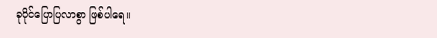ခုပိုင်ပြောပြလာစွာ ဖြစ်ပါရေ။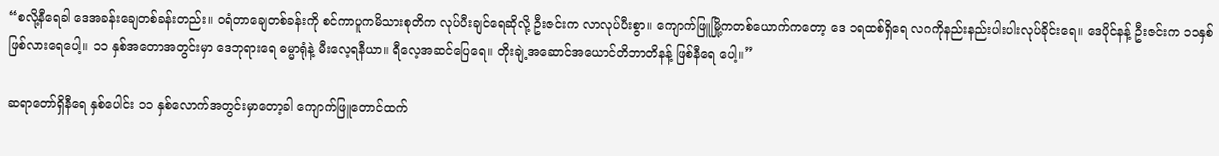“စလို့နီရေခါ ဒေအခန်းချေတစ်ခန်းတည်း။ ဝရံတာချေတစ်ခန်းကို စင်ကာပူကမိသားစုတိက လုပ်ပီးချင်ရေဆိုလို့ ဦးဇင်းက လာလုပ်ပီးစွာ။ ကျောက်ဖြူမြို့ကတစ်ယောက်ကတော့ ဒေ ၁ရထစ်ရှိရေ လဂကိုနည်းနည်းပါးပါးလုပ်ခိုင်းရေ။ ဒေပိုင်နန့် ဦးဇင်းက ၁၁နှစ်ဖြစ်လားရေပေါ့။ ၁၁ နှစ်အတောအတွင်းမှာ ဒေဘုရားရေ ဓမ္မာရုံနဲ့ မီးလေ့ရနီယာ။ ရီလေ့အဆင်ပြေရေ။ တိုးချဲ့အဆောင်အယောင်တိဘာတိနန့် ဖြစ်နီရေ ပေါ့။”

ဆရာတော်ရှိနီရေ နှစ်ပေါင်း ၁၁ နှစ်လောက်အတွင်းမှာတော့ခါ ကျောက်ဖြူတောင်ထက်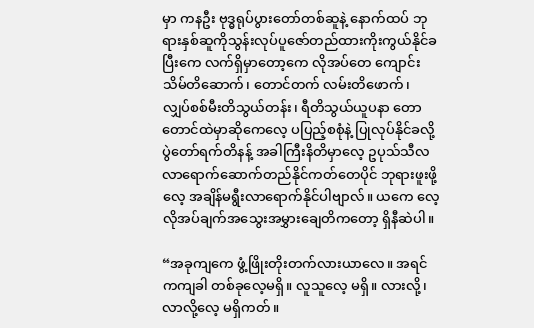မှာ ကနဦး ဗုဒ္ဓရုပ်ပွားတော်တစ်ဆူနဲ့ နောက်ထပ် ဘုရားနှစ်ဆူကိုသွန်းလုပ်ပူဇော်တည်ထားကိုးကွယ်နိုင်ခပြီးကေ လက်ရှိမှာတော့ကေ လိုအပ်တေ ကျောင်းသိမ်တိဆောက်၊ တောင်တက် လမ်းတိဖောက်၊ လျှပ်စစ်မီးတိသွယ်တန်း၊ ရီတိသွယ်ယူပနာ တောတောင်ထဲမှာဆိုကေလေ့ ပပြည့်စစုံနဲ့ ပြုလုပ်နိုင်ခလို့ ပွဲတော်ရက်တိနန့် အခါကြီးနိတိမှာလေ့ ဥပုသ်သီလလာရောက်ဆောက်တည်နိုင်ကတ်တေပိုင် ဘုရားဖူးဖို့လေ့ အချိန်မရွီးလာရောက်နိုင်ပါဗျာလ်။ ယကေ လေ့ လိုအပ်ချက်အသွေးအမွှားချေတိကတော့ ရှိနီဆဲပါ။

“အခုကျကေ ဖွံ့ဖြိုးတိုးတက်လားယာလေ။ အရင်ကကျခါ တစ်ခုလေ့မရှိ။ လူသူလေ့ မရှိ။ လားလို့၊ လာလို့လေ့ မရှိကတ်။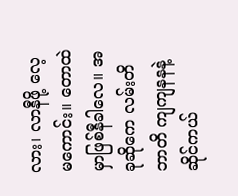လား၊ လာနီဖို့ လေ့မကောင်း။ တောထဲမှာဖြစ်နီခါလေ။ အခုဆိုကေ လမ်းတိဘာတိ ကျကျနနနဲ့ ဆိုင်ကယ်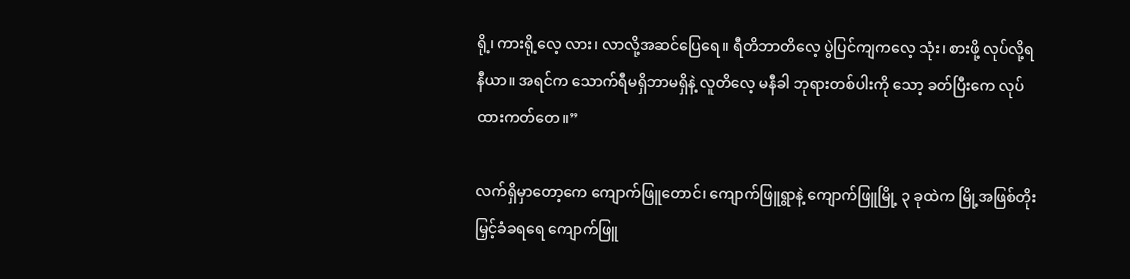ရို့၊ ကားရို့လေ့ လား၊ လာလို့အဆင်ပြေရေ။ ရီတိဘာတိလေ့ ပွဲပြင်ကျကလေ့ သုံး၊ စားဖို့ လုပ်လို့ရနီယာ။ အရင်က သောက်ရီမရှိဘာမရှိနဲ့ လူတိလေ့ မနီခါ ဘုရားတစ်ပါးကို သော့ ခတ်ပြီးကေ လုပ်ထားကတ်တေ။”

လက်ရှိမှာတော့ကေ ကျောက်ဖြူတောင်၊ ကျောက်ဖြူရွာနဲ့ ကျောက်ဖြူမြို့ ၃ ခုထဲက မြို့အဖြစ်တိုးမြှင့်ခံခရရေ ကျောက်ဖြူ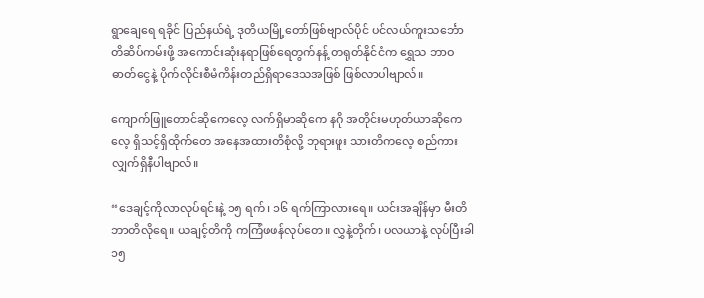ရွာချေရေ ရခိုင် ပြည်နယ်ရဲ့ ဒုတိယမြို့တော်ဖြစ်ဗျာလ်ပိုင် ပင်လယ်ကူးသင်္ဘောတိဆိပ်ကမ်းဖို့ အကောင်းဆုံးနရာဖြစ်ရေတွက်နန့် တရုတ်နိုင်ငံက ရွှေသ ဘာဝဓာတ်ငွေနဲ့ ပိုက်လိုင်းစီမံကိန်းတည်ရှိရာဒေသအဖြစ် ဖြစ်လာပါဗျာလ်။

ကျောက်ဖြူတောင်ဆိုကေလေ့ လက်ရှိမာဆိုကေ နဂို အတိုင်းမဟုတ်ယာဆိုကေလေ့ ရှိသင့်ရှိထိုက်တေ အနေအထားတိစုံလို့ ဘုရားဖူး သားတိကလေ့ စည်ကားလျှက်ရှိနီပါဗျာလ်။

“ဒေချင့်ကိုလာလုပ်ရင်းနဲ့ ၁၅ ရက်၊ ၁၆ ရက်ကြာလားရေ။ ယင်းအချိန်မှာ မီးတိဘာတိလိုရေ။ ယချင့်တိကို ကကြံဖဖန်လုပ်တေ။ လွှနဲ့တိုက်၊ ပလယာနဲ့ လုပ်ပြီးခါ ၁၅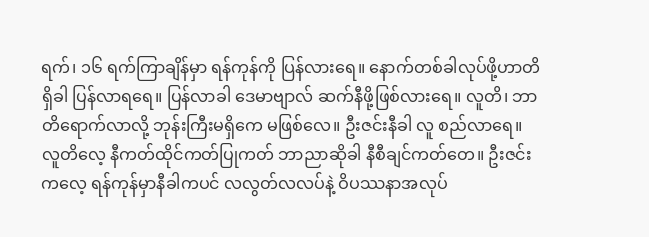ရက်၊ ၁၆ ရက်ကြာချိန်မှာ ရန်ကုန်ကို ပြန်လားရေ။ နောက်တစ်ခါလုပ်ဖို့ဟာတိ ရှိခါ ပြန်လာရရေ။ ပြန်လာခါ ဒေမာဗျာလ် ဆက်နီဖို့ဖြစ်လားရေ။ လူတိ၊ ဘာတိရောက်လာလို့ ဘုန်းကြီးမရှိကေ မဖြစ်လေ။ ဦးဇင်းနီခါ လူ စည်လာရေ။ လူတိလေ့ နီကတ်ထိုင်ကတ်ပြုကတ် ဘာညာဆိုခါ နီစီချင်ကတ်တေ။ ဦးဇင်းကလေ့ ရန်ကုန်မှာနီခါကပင် လလွတ်လလပ်နဲ့ ဝိပဿနာအလုပ်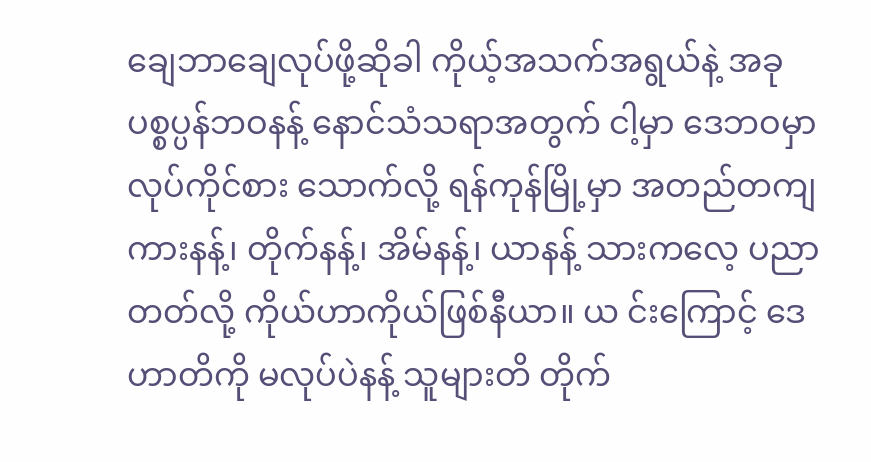ချေဘာချေလုပ်ဖို့ဆိုခါ ကိုယ့်အသက်အရွယ်နဲ့ အခု ပစ္စပ္ပန်ဘဝနန့် နောင်သံသရာအတွက် ငါ့မှာ ဒေဘဝမှာလုပ်ကိုင်စား သောက်လို့ ရန်ကုန်မြို့မှာ အတည်တကျ ကားနန့်၊ တိုက်နန့်၊ အိမ်နန့်၊ ယာနန့် သားကလေ့ ပညာတတ်လို့ ကိုယ်ဟာကိုယ်ဖြစ်နီယာ။ ယ င်းကြောင့် ဒေဟာတိကို မလုပ်ပဲနန့် သူများတိ တိုက်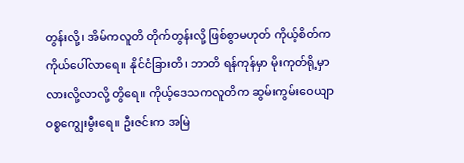တွန်းလို့၊ အိမ်ကလူတိ တိုက်တွန်းလို့ ဖြစ်စွာမဟုတ် ကိုယ့်စိတ်ကကိုယ်ပေါ်လာရေ။ နိုင်ငံခြားတိ၊ ဘာတိ ရန်ကုန်မှာ မိုးကုတ်ရို့မှာ လားလို့လာလို့ တွိရေ။ ကိုယ့်ဒေသကလူတိက ဆွမ်းကွမ်းဝေယျာဝစ္စကျွေးမွီးရေ။ ဦးဇင်းက အမြဲ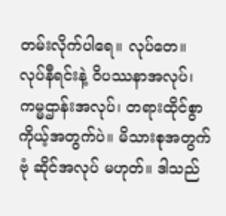တမ်းလိုက်ပါရေ။ လုပ်တေ။ လုပ်နီရင်းနဲ့ ဝိပဿနာအလုပ်၊ ကမ္မဌာန်းအလုပ်၊ တရားထိုင်စွာ ကိုယ့်အတွက်ပဲ။ မိသားစုအတွက် ဗုံ ဆိုင်အလုပ် မဟုတ်။ ဒါသည်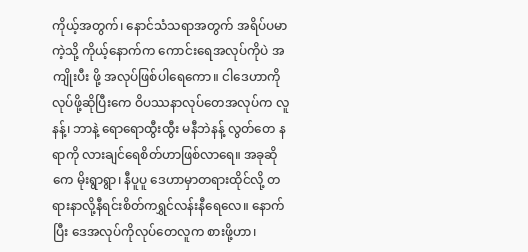ကိုယ့်အတွက်၊ နောင်သံသရာအတွက် အရိပ်ပမာကဲ့သို့ ကိုယ့်နောက်က ကောင်းရေအလုပ်ကိုပဲ အကျိုးပီး ဖို့ အလုပ်ဖြစ်ပါရေကော။ ငါဒေဟာကိုလုပ်ဖို့ဆိုပြီးကေ ဝိပဿနာလုပ်တေအလုပ်က လူနန့်၊ ဘာနဲ့ ရောရောထွီးထွီး မနီဘဲနန့် လွတ်တေ နရာကို လားချင်ရေစိတ်ဟာဖြစ်လာရေ။ အခုဆိုကေ မိုးရွာရွာ၊ နီပူပူ ဒေဟာမှာတရားထိုင်လို့ တရားနာလို့နီရင်းစိတ်ကရွှင်လန်းနီရေလေ။ နောက်ပြီး ဒေအလုပ်ကိုလုပ်တေလူက စားဖို့ဟာ၊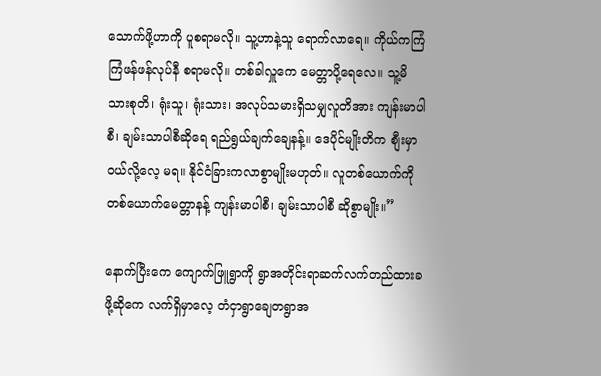သောက်ဖို့ဟာကို ပူစရာမလို။ သူ့ဟာနဲ့သူ ရောက်လာရေ။ ကိုယ်ကကြံကြံဖန်ဖန်လုပ်နီ စရာမလို။ တစ်ခါလှူကေ မေတ္တာပို့ရေလေ။ သူ့မိသားစုတိ၊ ရုံးသူ၊ ရုံးသား၊ အလုပ်သမားရှိသမျှလူတိအား ကျန်းမာပါစီ၊ ချမ်းသာပါစီဆိုရေ ရည်ရွယ်ချက်ချေနန့်။ ဒေပိုင်မျိုးတိက စျီးမှာဝယ်လို့လေ့ မရ။ နိုင်ငံခြားကလာစွာမျိုးမဟုတ်။ လူတစ်ယောက်ကို တစ်ယောက်မေတ္တာနန့် ကျန်းမာပါစီ၊ ချမ်းသာပါစီ ဆိုစွာမျိုး။”

နောက်ပြီးကေ ကျောက်ဖြူရွာကို ရွာအတိုင်းရာဆက်လက်တည်ထားခဖို့ဆိုကေ လက်ရှိမှာလေ့ တံငှာရွာချေတရွာအ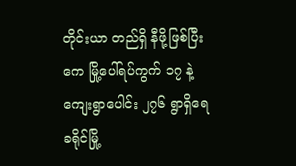တိုင်းယာ တည်ရှိ နီဖို့ဖြစ်ပြီးကေ မြို့ပေါ်ရပ်ကွက် ၁၇ နဲ့ ကျေးရွာပေါင်း ၂၇၆ ရွာရှိရေ ခရိုင်မြို့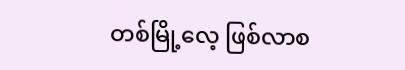တစ်မြို့လေ့ ဖြစ်လာစ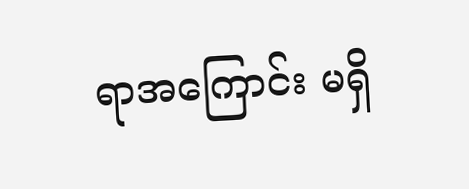ရာအကြောင်း မရှိ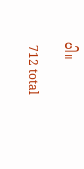ပါ။

 712 total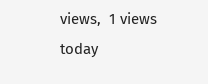views,  1 views today